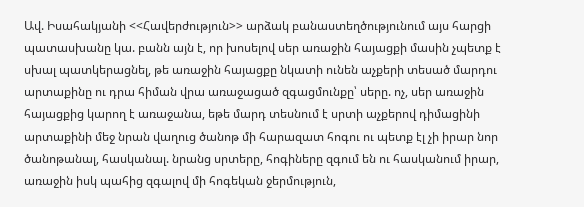Ավ. Իսահակյանի <<Հավերժություն>> արձակ բանաստեղծությունում այս հարցի պատասխանը կա. բանն այն է, որ խոսելով սեր առաջին հայացքի մասին չպետք է սխալ պատկերացնել, թե առաջին հայացքը նկատի ունեն աչքերի տեսած մարդու արտաքինը ու դրա հիման վրա առաջացած զգացմունքը՝ սերը. ոչ, սեր առաջին հայացքից կարող է առաջանա, եթե մարդ տեսնում է սրտի աչքերով դիմացինի արտաքինի մեջ նրան վաղուց ծանոթ մի հարազատ հոգու ու պետք էլ չի իրար նոր ծանոթանալ, հասկանալ. նրանց սրտերը, հոգիները զգում են ու հասկանում իրար, առաջին իսկ պահից զգալով մի հոգեկան ջերմություն,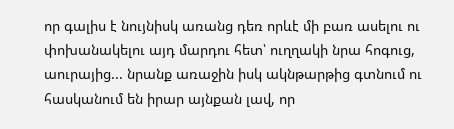որ գալիս է նույնիսկ առանց դեռ որևէ մի բառ ասելու ու փոխանակելու այդ մարդու հետ՝ ուղղակի նրա հոգուց, աուրայից... նրանք առաջին իսկ ակնթարթից գտնում ու հասկանում են իրար այնքան լավ, որ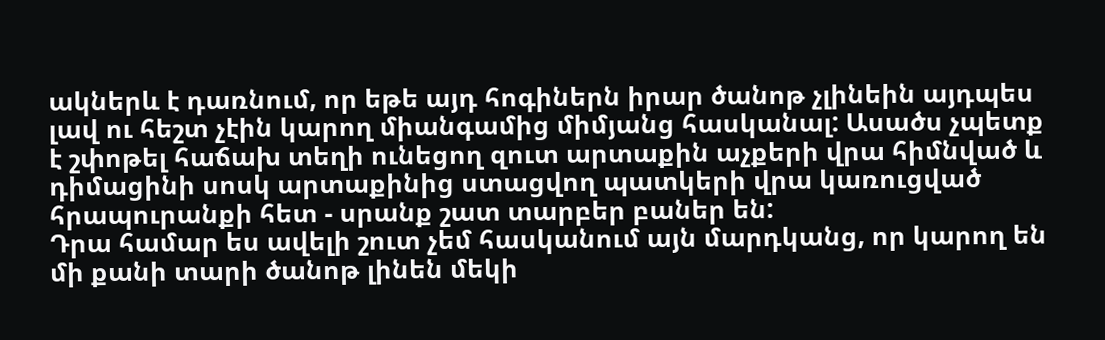ակներև է դառնում, որ եթե այդ հոգիներն իրար ծանոթ չլինեին այդպես լավ ու հեշտ չէին կարող միանգամից միմյանց հասկանալ: Ասածս չպետք է շփոթել հաճախ տեղի ունեցող զուտ արտաքին աչքերի վրա հիմնված և դիմացինի սոսկ արտաքինից ստացվող պատկերի վրա կառուցված հրապուրանքի հետ - սրանք շատ տարբեր բաներ են:
Դրա համար ես ավելի շուտ չեմ հասկանում այն մարդկանց, որ կարող են մի քանի տարի ծանոթ լինեն մեկի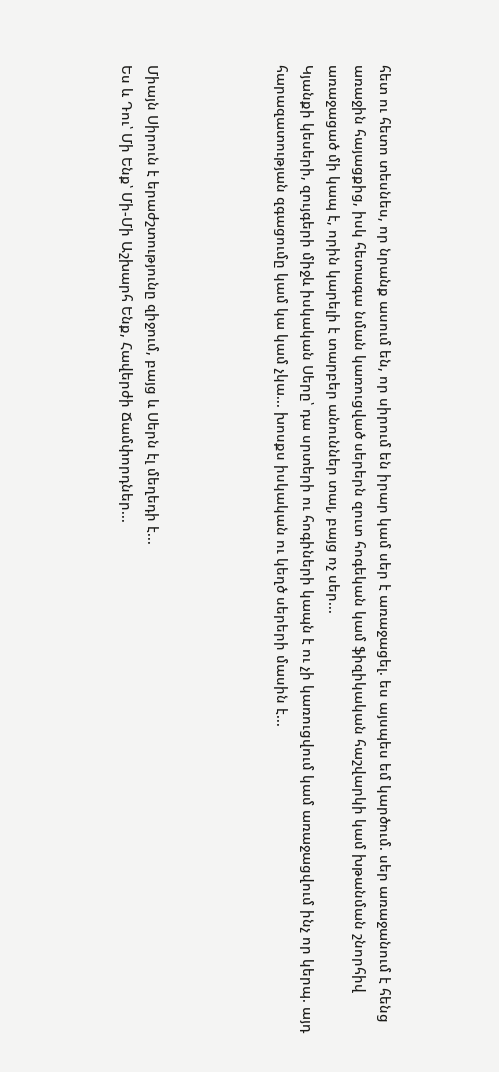հետ ու հետո տեսնես, որ նրանք ասում են, որ սիրում են իրար կամ սեր է առաջացել. ես այսպես եմ կարծում. սեր առաջանում է հենց առաջին հայացքից, իսկ հետագա նման կառուցված սերերն զուտ հոգեկան կամ ֆիզիկական հաշվարկի կամ խթանման շնորհիվ առաջացած մի կապ է, որին կարելի է տարբեր անուններ տալ, բայց ոչ սեր...
Կյանքի կեսերի, զույգերի միջև իսկական Սերը՝ դա սրտերի ու հոգիների կապն է ու չի կառուցվում կամ առաջացվում ինչ որ կերպ. այդ հարազատության զգացումը կամ կա կամ չկա... խոսքս իսկական ու կեղծ սերերի մասին է...




Միայն Սիրուն է երաժշտությունը զիջում, բայց և Սերն էլ մեղեդի է...
Ես և Դու՝ Մի Ենք՝ Մի-Մի Աշխարհ Ենք, Հավերժի Ճամփորդներ...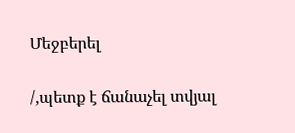Մեջբերել

/,պետք է ճանաչել տվյալ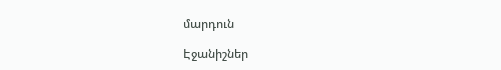մարդուն

Էջանիշներ